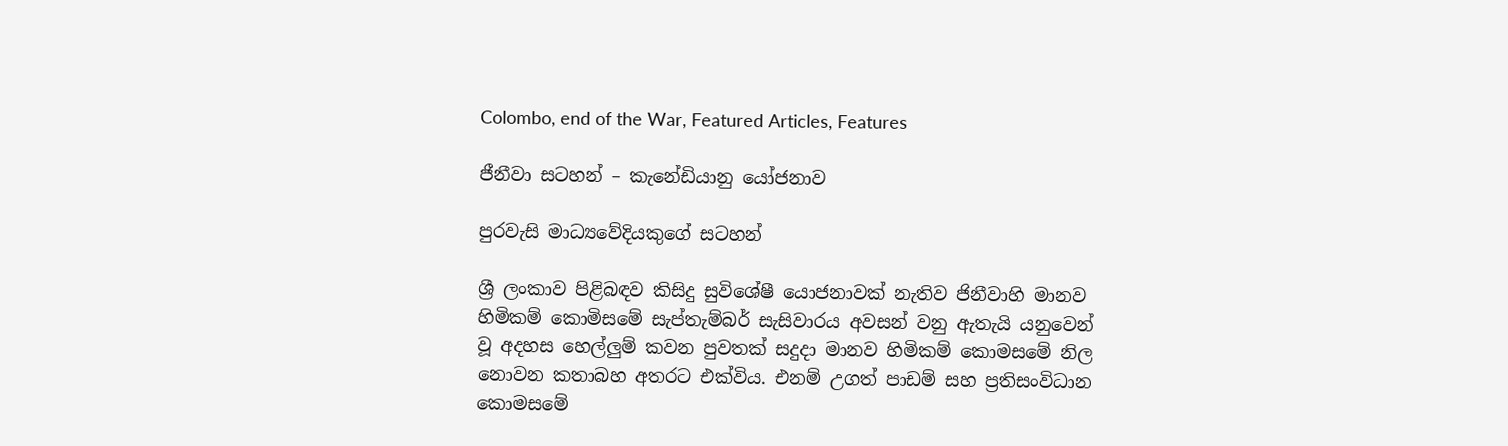Colombo, end of the War, Featured Articles, Features

ජීනීවා සටහන් – කැනේඩියානු යෝජනාව

පුරවැසි මාධ්‍යවේදියකුගේ සටහන්

ශ්‍රී ලංකාව පිළිබඳව කිසිදු සුවිශේෂී යොජනාවක් නැතිව ජිනීවාහි මානව හිමිකම් කොමිසමේ සැප්තැම්බර් සැසිවාරය අවසන් වනු ඇතැයි යනුවෙන් වූ අදහස හෙල්ලුම් කවන පුවතක් සදුදා මානව හිමිකම් කොමසමේ නිල නොවන කතාබහ අතරට එක්විය. එනම් උගත් පාඩම් සහ ප්‍රතිසංවිධාන කොමසමේ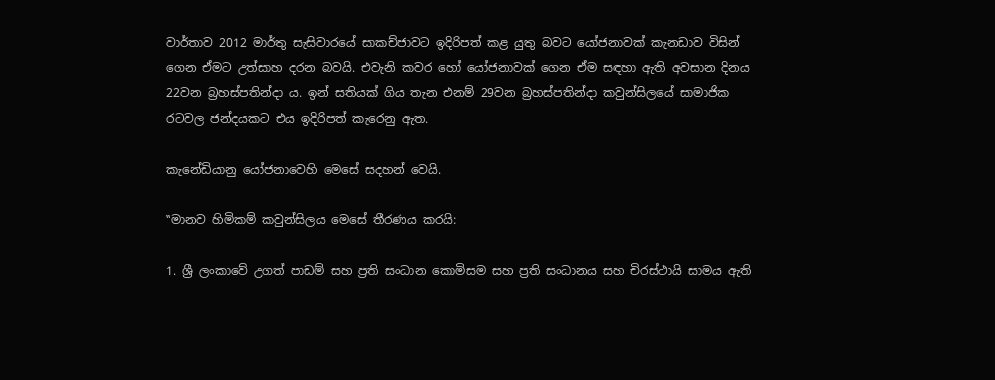වාර්තාව 2012 මාර්තු සැසිවාරයේ සාකච්ජාවට ඉදිරිපත් කළ යුතු බවට යෝජනාවක් කැනඩාව විසින් ගෙන ඒමට උත්සාහ දරන බවයි. එවැනි කවර හෝ යෝජනාවක් ගෙන ඒම සඳහා ඇති අවසාන දිනය 22වන බ්‍රහස්පතින්දා ය. ඉන් සතියක් ගිය තැන එනම් 29වන බ්‍රහස්පතින්දා කවුන්සිලයේ සාමාජික රටවල ජන්දයකට එය ඉදිරිපත් කැරෙනු ඇත.

කැනේඩියානු යෝජනාවෙහි මෙසේ සදහන් වෙයි.

‛‛මානව හිමිකම් කවුන්සිලය මෙසේ තීරණය කරයි:

1. ශ්‍රී ලංකාවේ උගත් පාඩම් සහ ප්‍රති සංධාන කොමිසම සහ ප්‍රති සංධානය සහ චිරස්ථායි සාමය ඇති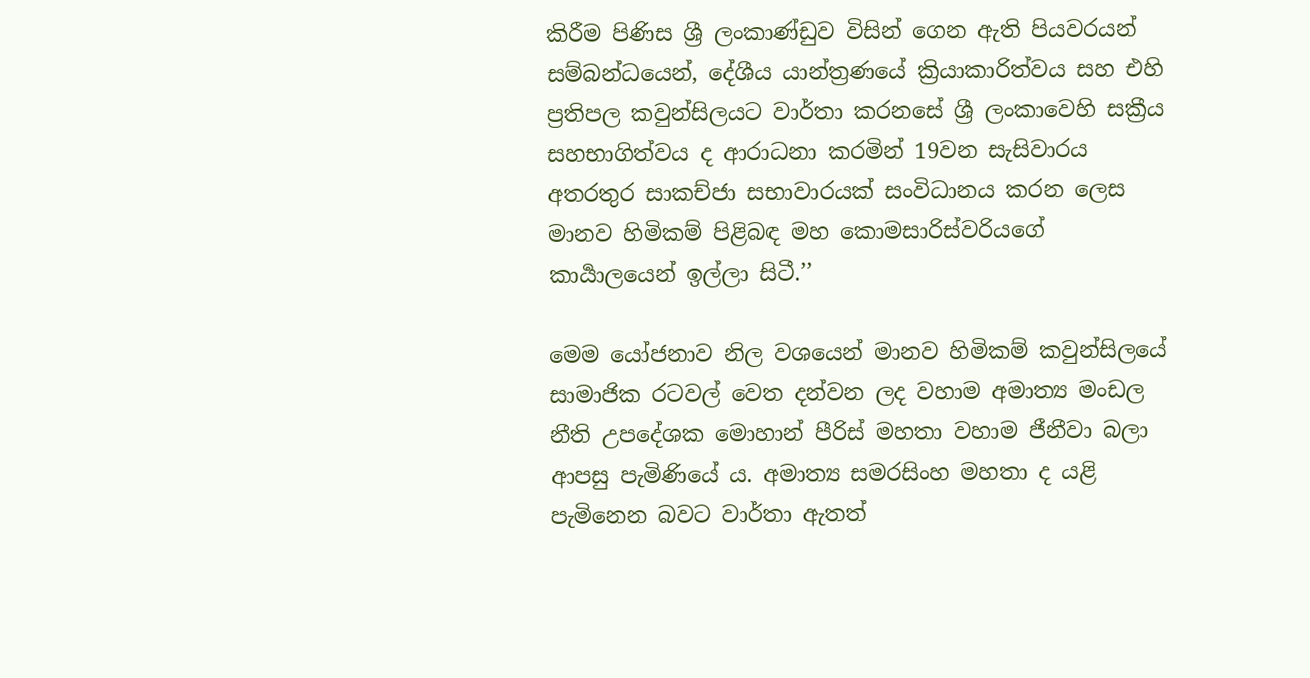කිරීම පිණිස ශ්‍රී ලංකාණ්ඩුව විසින් ගෙන ඇති පියවරයන් සම්බන්ධයෙන්, දේශීය යාන්ත්‍රණයේ ක්‍රියාකාරිත්වය සහ එහි ප්‍රතිපල කවුන්සිලයට වාර්තා කරනසේ ශ්‍රී ලංකාවෙහි සක්‍රීය සහභාගිත්වය ද ආරාධනා කරමින් 19වන සැසිවාරය අතරතුර සාකච්ජා සභාවාරයක් සංවිධානය කරන ලෙස මානව හිමිකම් පිළිබඳ මහ කොමසාරිස්වරියගේ කාර්‍යාලයෙන් ඉල්ලා සිටී.’’

මෙම යෝජනාව නිල වශයෙන් මානව හිමිකම් කවුන්සිලයේ සාමාජික රටවල් වෙත දන්වන ලද වහාම අමාත්‍ය මංඩල නීති උපදේශක මොහාන් පීරිස් මහතා වහාම ජීනීවා බලා ආපසු පැමිණියේ ය. අමාත්‍ය සමරසිංහ මහතා ද යළි පැමිනෙන බවට වාර්තා ඇතත්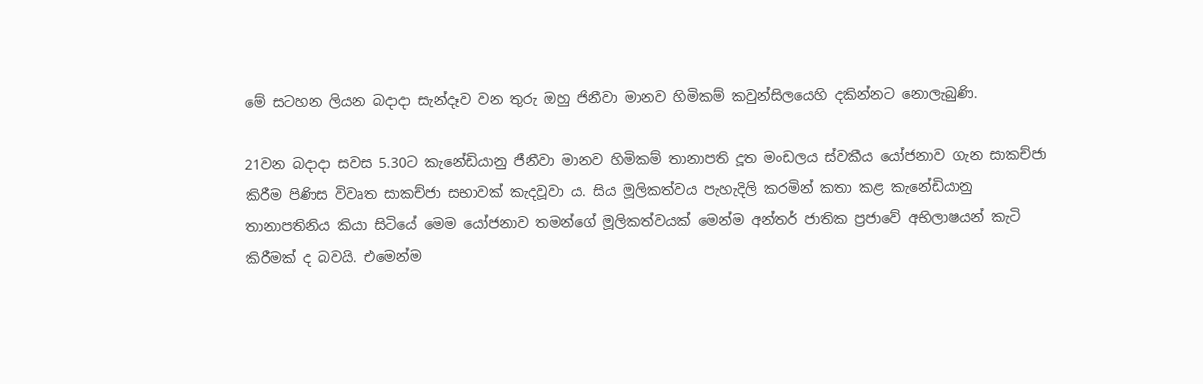මේ සටහන ලියන බදාදා සැන්දෑව වන තුරු ඔහු ජිනීවා මානව හිමිකම් කවුන්සිලයෙහි දකින්නට නොලැබුණි.

21වන බදාදා සවස 5.30ට කැනේඩියානු ජීනීවා මානව හිමිකම් තානාපති දූත මංඩලය ස්වකීය යෝජනාව ගැන සාකච්ජා කිරීම පිණිස විවෘත සාකච්ජා සභාවක් කැදවූවා ය. සිය මූලිකත්වය පැහැදිලි කරමින් කතා කළ කැනේඩියානු තානාපතිනිය කියා සිටියේ මෙම යෝජනාව තමන්ගේ මූලිකත්වයක් මෙන්ම අන්තර් ජාතික ප්‍රජාවේ අභිලාෂයන් කැටි කිරීමක් ද බවයි. එමෙන්ම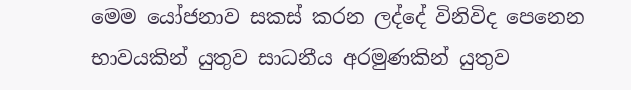මෙම යෝජනාව සකස් කරන ලද්දේ විනිවිද පෙනෙන භාවයකින් යුතුව සාධනීය අරමුණකින් යුතුව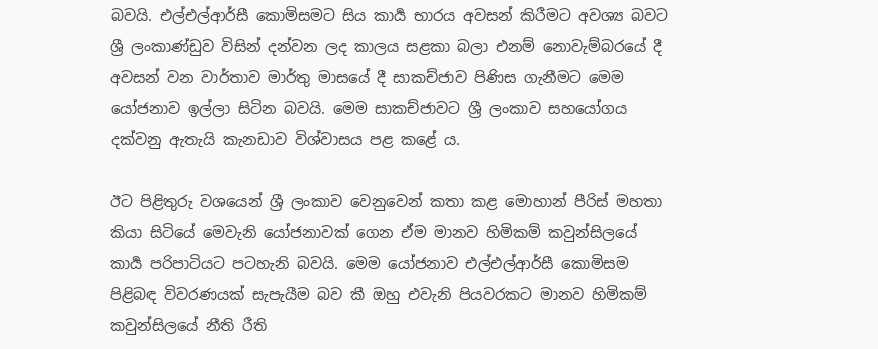බවයි. එල්එල්ආර්සී කොමිසමට සිය කාර්‍ය භාරය අවසන් කිරීමට අවශ්‍ය බවට ශ්‍රී ලංකාණ්ඩුව විසින් දන්වන ලද කාලය සළකා බලා එනම් නොවැම්බරයේ දී අවසන් වන වාර්තාව මාර්තු මාසයේ දී සාකච්ජාව පිණිස ගැනීමට මෙම යෝජනාව ඉල්ලා සිටින බවයි. මෙම සාකච්ජාවට ශ්‍රී ලංකාව සහයෝගය දක්වනු ඇතැයි කැනඩාව විශ්වාසය පළ කළේ ය.

ඊට පිළිතුරු වශයෙන් ශ්‍රී ලංකාව වෙනුවෙන් කතා කළ මොහාන් පීරිස් මහතා කියා සිටියේ මෙවැනි යෝජනාවක් ගෙන ඒම මානව හිමිකම් කවුන්සිලයේ කාර්‍ය පරිපාටියට පටහැනි බවයි. මෙම යෝජනාව එල්එල්ආර්සී කොමිසම පිළිබඳ විවරණයක් සැපැයීම බව කී ඔහු එවැනි පියවරකට මානව හිමිකම් කවුන්සිලයේ නීති රීති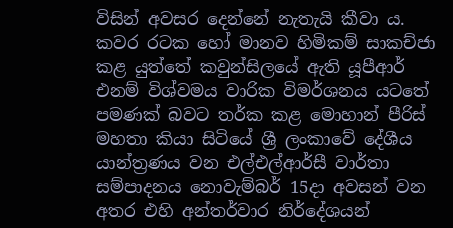විසින් අවසර දෙන්නේ නැතැයි කීවා ය. කවර රටක හෝ මානව හිමිකම් සාකච්ජා කළ යුත්තේ කවුන්සිලයේ ඇති යූපීආර් එනම් විශ්වමය වාරික විමර්ශනය යටතේ පමණක් බවට තර්ක කළ මොහාන් පීරිස් මහතා කියා සිටියේ ශ්‍රී ලංකාවේ දේශීය යාන්ත්‍රණය වන එල්එල්ආර්සී වාර්තා සම්පාදනය නොවැම්බර් 15දා අවසන් වන අතර එහි අන්තර්වාර නිර්දේශයන්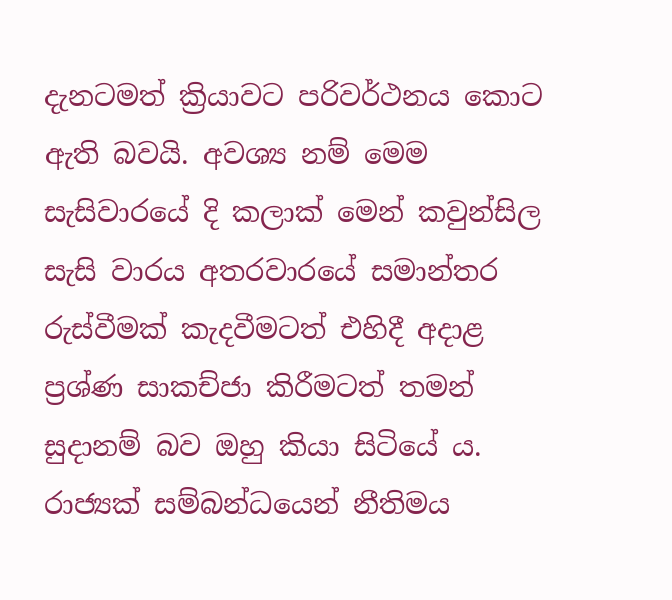දැනටමත් ක්‍රියාවට පරිවර්ථනය කොට ඇති බවයි. අවශ්‍ය නම් මෙම සැසිවාරයේ දි කලාක් මෙන් කවුන්සිල සැසි වාරය අතරවාරයේ සමාන්තර රුස්වීමක් කැදවීමටත් එහිදී අදාළ ප්‍රශ්ණ සාකච්ජා කිරීමටත් තමන් සුදානම් බව ඔහු කියා සිටියේ ය. රාජ්‍යක් සම්බන්ධයෙන් නීතිමය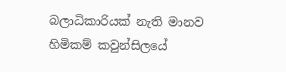බලාධිකාරියක් නැති මානව හිමිකම් කවුන්සිලයේ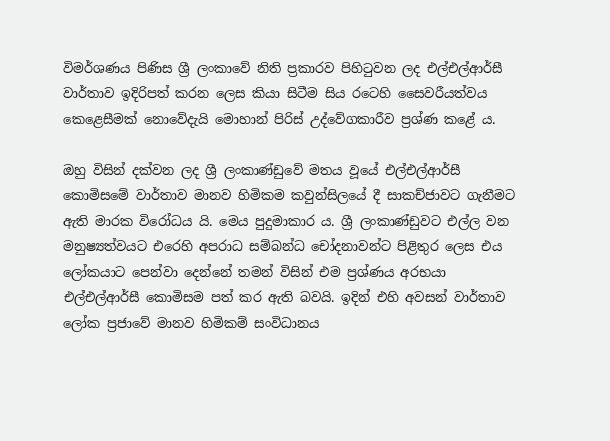විමර්ශණය පිණිස ශ්‍රී ලංකාවේ නිති ප්‍රකාරව පිහිටුවන ලද එල්එල්ආර්සී වාර්තාව ඉදිරිපත් කරන ලෙස කියා සිටීම සිය රටෙහි සෛවරීයත්වය කෙළෙසීමක් නොවේදැයි මොහාන් පිරිස් උද්වේගකාරීව ප්‍රශ්ණ කළේ ය.

ඔහු විසින් දක්වන ලද ශ්‍රී ලංකාණ්ඩුවේ මතය වූයේ එල්එල්ආර්සී කොමිසමේ වාර්තාව මානව හිමිකම කවුන්සිලයේ දී සාකච්ජාවට ගැනීමට ඇති මාරක විරෝධය යි. මෙය පුදුමාකාර ය. ශ්‍රී ලංකාණ්ඩුවට එල්ල වන මනුෂ්‍යත්වයට එරෙහි අපරාධ සම්බන්ධ චෝදනාවන්ට පිළිතුර ලෙස එය ලෝකයාට පෙන්වා දෙන්නේ තමන් විසින් එම ප්‍රශ්ණය අරභයා එල්එල්ආර්සී කොමිසම පත් කර ඇති බවයි. ඉදින් එහි අවසන් වාර්තාව ලෝක ප්‍රජාවේ මානව හිමිකම් සංවිධානය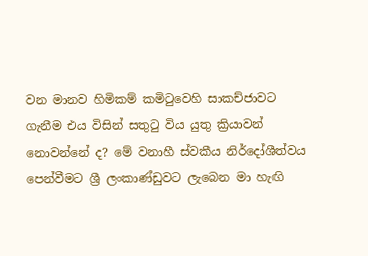වන මානව හිමිකම් කමිටුවෙහි සාකච්ජාවට ගැනීම එය විසින් සතුටු විය යුතු ක්‍රියාවන් නොවන්නේ ද? මේ වනාහී ස්වකීය නිර්දෝශීත්වය පෙන්වීමට ශ්‍රී ලංකාණ්ඩුවට ලැබෙන මා හැඟි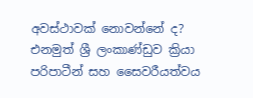අවස්ථාවක් නොවන්නේ ද? එනමුත් ශ්‍රී ලංකාණ්ඩුව ක්‍රියා පරිපාටීන් සහ සෛවරීයත්වය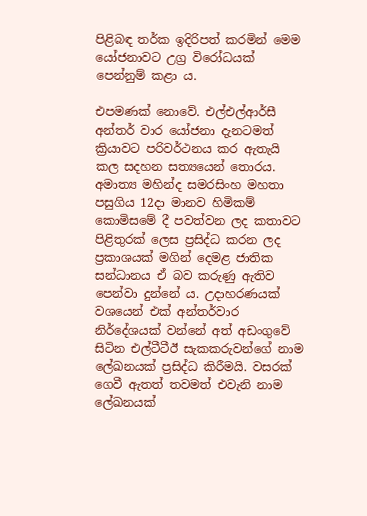පිළිබඳ තර්ක ඉදිරිපත් කරමින් මෙම යෝජනාවට උග්‍ර විරෝධයක් පෙන්නුම් කළා ය.

එපමණක් නොවේ. එල්එල්ආර්සී අන්තර් වාර යෝජනා දැනටමත් ක්‍රියාවට පරිවර්ථනය කර ඇතැයි කල සදහන සත්‍යයෙන් තොරය. අමාත්‍ය මහින්ද සමරසිංහ මහතා පසුගිය 12දා මානව හිමිකම් කොමිසමේ දී පවත්වන ලද කතාවට පිළිතුරක් ලෙස ප්‍රසිද්ධ කරන ලද ප්‍රකාශයක් මගින් දෙමළ ජාතික සන්ධානය ඒ බව කරුණු ඇතිව පෙන්වා දුන්නේ ය. උදාහරණයක් වශයෙන් එක් අන්තර්වාර නිර්දේශයක් වන්නේ අත් අඩංගුවේ සිටින එල්ටීටීඊ සැකකරුවන්ගේ නාම ලේඛනයක් ප්‍රසිද්ධ කිරීමයි. වසරක් ගෙවී ඇතත් තවමත් එවැනි නාම ලේඛනයක්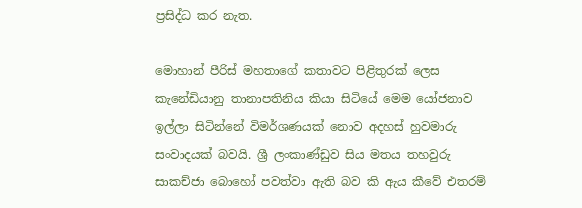ප්‍රසිද්ධ කර නැත.

මොහාන් පීරිස් මහතාගේ කතාවට පිළිතුරක් ලෙස කැනේඩියානු තානාපතිනිය කියා සිටියේ මෙම යෝජනාව ඉල්ලා සිටින්නේ විමර්ශණයක් නොව අදහස් හුවමාරු සංවාදයක් බවයි. ශ්‍රී ලංකාණ්ඩුව සිය මතය තහවුරු සාකච්ජා බොහෝ පවත්වා ඇති බව කි ඇය කීවේ එතරම්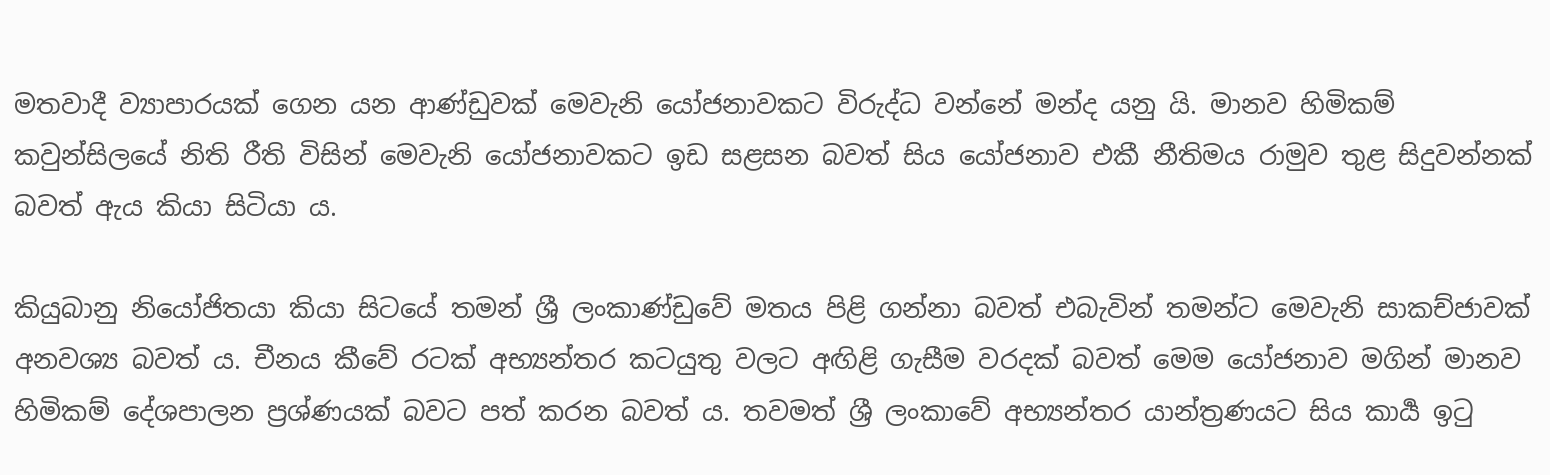මතවාදී ව්‍යාපාරයක් ගෙන යන ආණ්ඩුවක් මෙවැනි යෝජනාවකට විරුද්ධ වන්නේ මන්ද යනු යි. මානව හිමිකම් කවුන්සිලයේ නිති රීති විසින් මෙවැනි යෝජනාවකට ඉඩ සළසන බවත් සිය යෝජනාව එකී නීතිමය රාමුව තුළ සිදුවන්නක් බවත් ඇය කියා සිටියා ය.

කියුබානු නියෝජිතයා කියා සිටයේ තමන් ශ්‍රී ලංකාණ්ඩුවේ මතය පිළි ගන්නා බවත් එබැවින් තමන්ට මෙවැනි සාකච්ජාවක් අනවශ්‍ය බවත් ය. චීනය කීවේ රටක් අභ්‍යන්තර කටයුතු වලට අඟිළි ගැසීම වරදක් බවත් මෙම යෝජනාව මගින් මානව හිමිකම් දේශපාලන ප්‍රශ්ණයක් බවට පත් කරන බවත් ය. තවමත් ශ්‍රී ලංකාවේ අභ්‍යන්තර යාන්ත්‍රණයට සිය කාර්‍ය ඉටු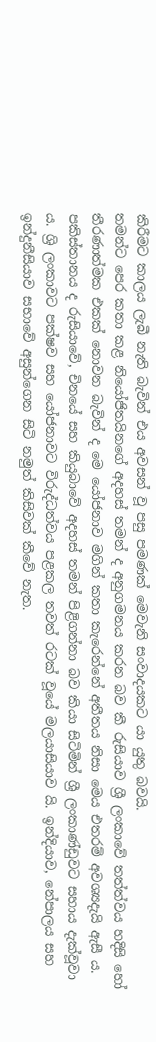කිරීමට කාලය ලැබී නැති බැවින් එය අවසන් වූ පසු පමණක් මෙවැනි සංවාදයකට යා යුතු බවයි.
තමන්ට පෙර කතා කළ නියෝජිතයිනගේ අදහස් තමන් ද අනුගමනය කරන බව කී රුසියාව ශ්‍රී ලංකාවේ තත්ත්වය හදිසි හෝ තීරණාත්මක එකක් නොවන බැවින් ද මෙ යෝජනාව මගින් කතා කැරෙන්නේ අතීතය නිසා මෙය එතරම් අවශ්‍යදැයි ඇසී ය. පකිස්තානය ද රුසියාවේ, චිනයේ සහ කියුබාවේ අදහස් තමන් පිළිගන්නා බව කියා සිටිමින් ශ්‍රී ලංකාණ්ඩුවට සහාය දැක්වූවා ය. ශ්‍රි ලංකාවට පක්ෂව සහ යෝජනාවට විරුද්ධත්වය පළකල තවත් රටක් වූයේ මලයාසියාව යි. ඉන්දියාව, නේපාලය සහ ඉන්දුනීසියාව සභාවේ අසුන්ගෙන සිටි නමුත් කිසිවක් කීවේ නැත.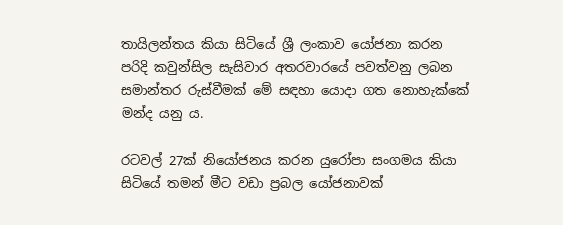තායිලන්තය කියා සිටියේ ශ්‍රී ලංකාව යෝජනා කරන පරිදි කවුන්සිල සැසිවාර අතරවාරයේ පවත්වනු ලබන සමාන්තර රුස්වීමක් මේ සඳහා යොදා ගත නොහැක්කේ මන්ද යනු ය.

රටවල් 27ක් නියෝජනය කරන යුරෝපා සංගමය කියා සිටියේ තමන් මීට වඩා ප්‍රබල යෝජනාවක්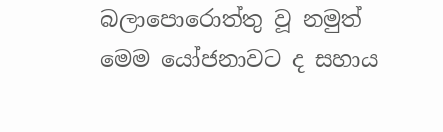බලාපොරොත්තු වූ නමුත් මෙම යෝජනාවට ද සහාය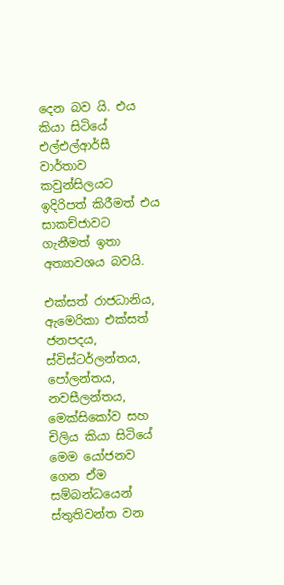දෙන බව යි. එය කියා සිටියේ එල්එල්ආර්සී වාර්තාව කවුන්සිලයට ඉදිරිපත් කිරීමත් එය සාකච්ජාවට ගැනීමත් ඉතා අත්‍යාවශය බවයි.

එක්සත් රාජධානිය, ඇමෙරිකා එක්සත් ජනපදය, ස්විස්ටර්ලන්තය, පෝලන්තය, නවසීලන්තය, මෙක්සිකෝව සහ චිලිය කියා සිටියේ මෙම යෝජනව ගෙන ඒම සම්බන්ධයෙන් ස්තුතිවන්ත වන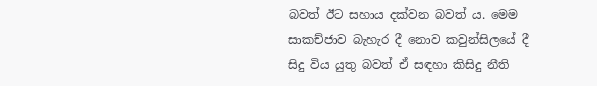බවත් ඊට සහාය දක්වන බවත් ය. මෙම සාකච්ජාව බැහැර දී නොව කවුන්සිලයේ දී සිදු විය යුතු බවත් ඒ සඳහා කිසිදු නීති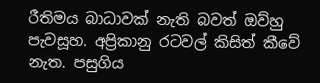රීතිමය බාධාවක් නැති බවත් ඔව්හු පැවසූහ. අප්‍රිකානු රටවල් කිසිත් කීවේ නැත. පසුගිය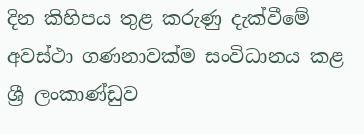දින කිහිපය තුළ කරුණු දැක්වීමේ අවස්ථා ගණනාවක්ම සංවිධානය කළ ශ්‍රී ලංකාණ්ඩුව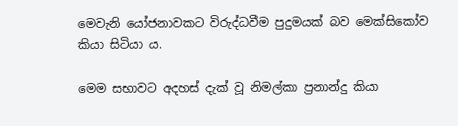මෙවැනි යෝජනාවකට විරුද්ධවීම පුදුමයක් බව මෙක්සිකෝව කියා සිටියා ය.

මෙම සභාවට අදහස් දැක් වූ නිමල්කා ප්‍රනාන්දු කියා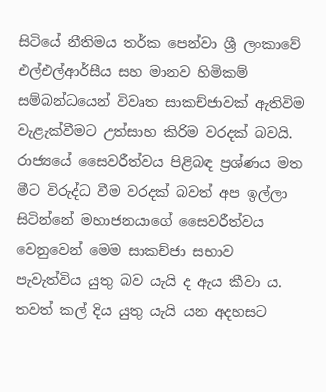සිටියේ නීතිමය තර්ක පෙන්වා ශ්‍රී ලංකාවේ එල්එල්ආර්සීය සහ මානව හිමිකම් සම්බන්ධයෙන් විවෘත සාකච්ජාවක් ඇතිවිම වැළැක්වීමට උත්සාහ කිරිම වරදක් බවයි. රාජ්‍යයේ සෛවරීත්වය පිළිබඳ ප්‍රශ්ණය මත මීට විරුද්ධ වීම වරදක් බවත් අප ඉල්ලා සිටින්නේ මහාජනයාගේ සෛවරීත්වය වෙනුවෙන් මෙම සාකච්ජා සභාව පැවැත්විය යුතු බව යැයි ද ඇය කීවා ය. තවත් කල් දිය යුතු යැයි යන අදහසට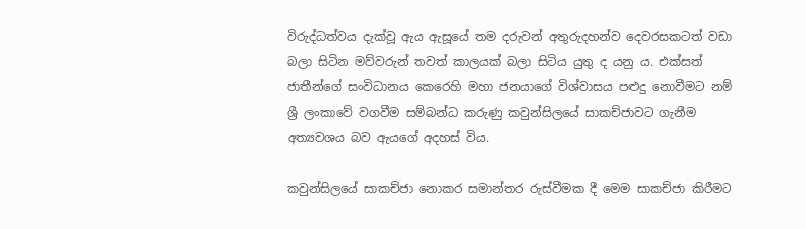විරුද්ධත්වය දැක්වූ ඇය ඇසූයේ තම දරුවන් අතුරුදහන්ව දෙවරසකටත් වඩා බලා සිටින මව්වරුන් තවත් කාලයක් බලා සිටිය යුතු ද යනු ය. එක්සත් ජාතීන්ගේ සංවිධානය කෙරෙහි මහා ජනයාගේ විශ්වාසය පළුදු නොවීමට නම් ශ්‍රී ලංකාවේ වගවීම සම්බන්ධ කරුණු කවුන්සිලයේ සාකච්ජාවට ගැනීම අත්‍යවශය බව ඇයගේ අදහස් විය.

කවුන්සිලයේ සාකච්ජා නොකර සමාන්තර රුස්වීමක දී මෙම සාකච්ජා කිරීමට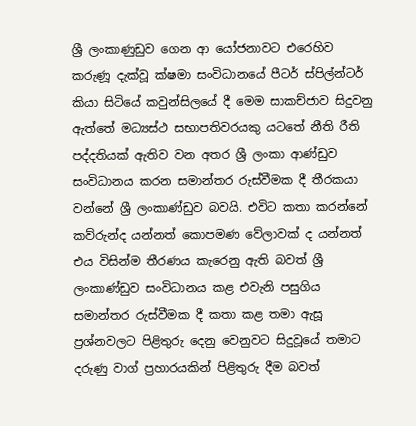ශ්‍රී ලංකාණුඩුව ගෙන ආ යෝජනාවට එරෙහිව කරුණූ දැක්වූ ක්ෂමා සංවිධානයේ පීටර් ස්පිල්න්ටර් කියා සිටියේ කවුන්සිලයේ දී මෙම සාකච්ජාව සිදුවනු ඇත්තේ මධ්‍යස්ථ සභාපතිවරයකු යටතේ නීති රීති පද්දතියක් ඇතිව වන අතර ශ්‍රී ලංකා ආණ්ඩුව සංවිධානය කරන සමාන්තර රුස්වීමක දී තීරකයා වන්නේ ශ්‍රී ලංකාණ්ඩුව බවයි. එවිට කතා කරන්නේ කව්රුන්ද යන්නත් කොපමණ වේලාවක් ද යන්නත් එය විසින්ම තීරණය කැරෙනු ඇති බවත් ශ්‍රී ලංකාණ්ඩුව සංවිධානය කළ එවැනි පසුගිය සමාන්තර රුස්වීමක දී කතා කළ තමා ඇසූ ප්‍රශ්නවලට පිළිතුරු දෙනු වෙනුවට සිදුවූයේ තමාට දරුණු වාග් ප්‍රහාරයකින් පිළිතුරු දීම බවත්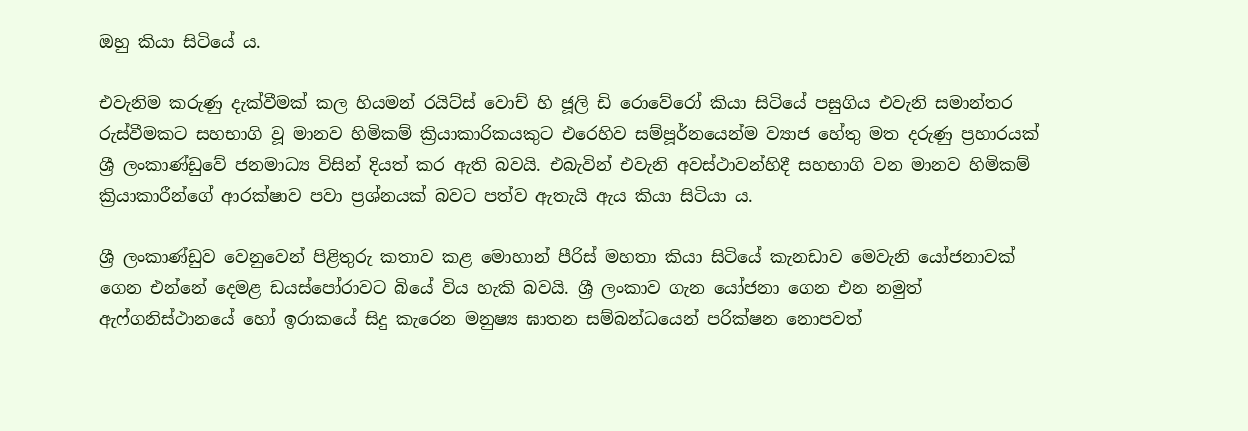ඔහු කියා සිටියේ ය.

එවැනිම කරුණු දැක්වීමක් කල හියමන් රයිට්ස් වොච් හි ජූලි ඩි රොවේරෝ කියා සිටියේ පසුගිය එවැනි සමාන්තර රුස්වීමකට සහභාගි වූ මානව හිමිකම් ක්‍රියාකාරිකයකුට එරෙහිව සම්පූර්නයෙන්ම ව්‍යාජ හේතු මත දරුණු ප්‍රහාරයක් ශ්‍රී ලංකාණ්ඩුවේ ජනමාධ්‍ය විසින් දියත් කර ඇති බවයි. එබැවින් එවැනි අවස්ථාවන්හිදී සහභාගි වන මානව හිමිකම් ක්‍රියාකාරීන්ගේ ආරක්ෂාව පවා ප්‍රශ්නයක් බවට පත්ව ඇතැයි ඇය කියා සිටියා ය.

ශ්‍රී ලංකාණ්ඩුව වෙනුවෙන් පිළිතුරු කතාව කළ මොහාන් පීරිස් මහතා කියා සිටියේ කැනඩාව මෙවැනි යෝජනාවක් ගෙන එන්නේ දෙමළ ඩයස්පෝරාවට බියේ විය හැකි බවයි. ශ්‍රී ලංකාව ගැන යෝජනා ගෙන එන නමුත් ඇෆ්ගනිස්ථානයේ හෝ ඉරාකයේ සිදු කැරෙන මනුෂ්‍ය ඝාතන සම්බන්ධයෙන් පරික්ෂන නොපවත්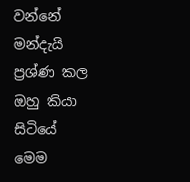වන්නේ මන්දැයි ප්‍රශ්ණ කල ඔහු කියා සිටියේ මෙම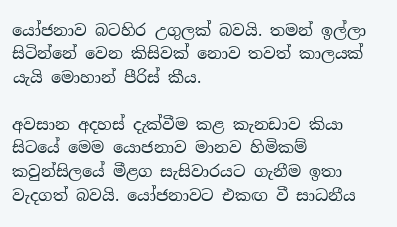යෝජනාව බටහිර උගුලක් බවයි. තමන් ඉල්ලා සිටින්නේ වෙන කිසිවක් නොව තවත් කාලයක් යැයි මොහාන් පීරිස් කීය.

අවසාන අදහස් දැක්වීම කළ කැනඩාව කියා සිටයේ මෙම යොජනාව මානව හිමිකම් කවුන්සිලයේ මීළග සැසිවාරයට ගැනීම ඉතා වැදගත් බවයි. යෝජනාවට එකඟ වී සාධනීය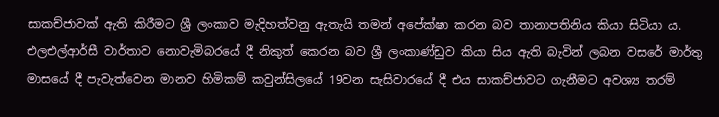සාකච්ජාවක් ඇති කිරීමට ශ්‍රී ලංකාව මැදිහත්වනු ඇතැයි තමන් අපේක්ෂා කරන බව තානාපතිනිය කියා සිටියා ය. එලඑල්ආර්සී වාර්තාව නොවැමිබරයේ දී නිකුත් කෙරන බව ශ්‍රී ලංකාණ්ඩුව කියා සිය ඇති බැවින් ලබන වසරේ මාර්තු මාසයේ දී පැවැත්වෙන මානව හිමිකම් කවුන්සිලයේ 19වන සැසිවාරයේ දී එය සාකච්ජාවට ගැනීමට අවශ්‍ය තරම්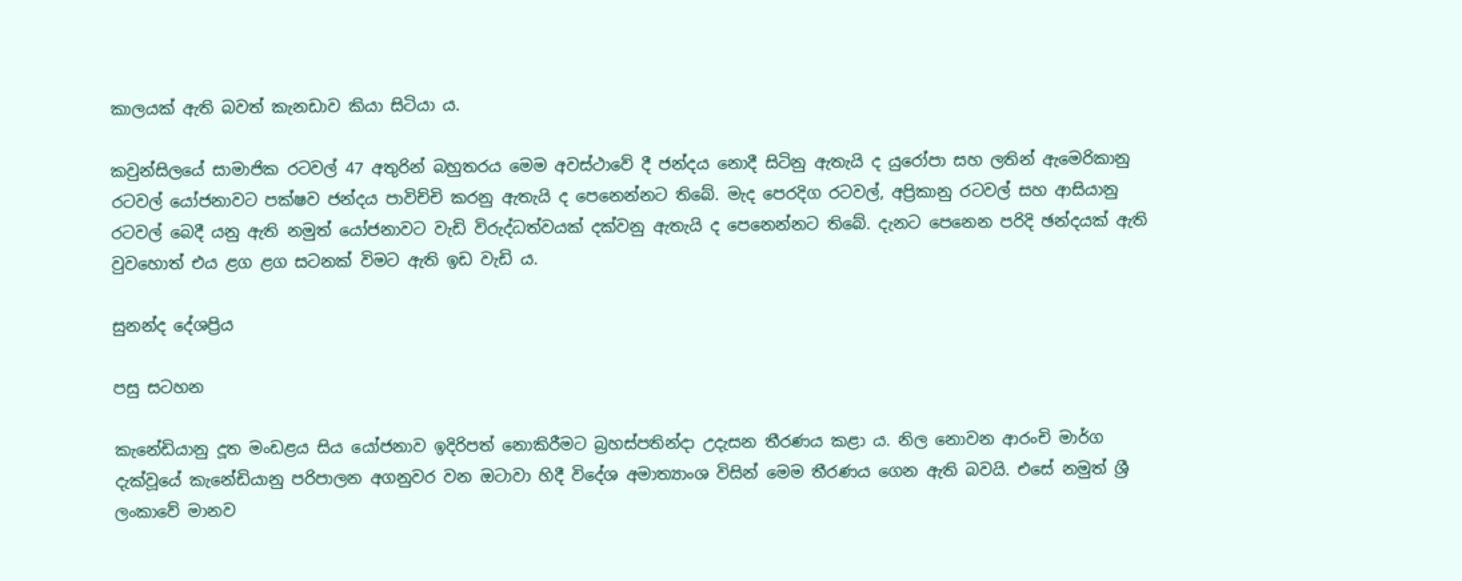කාලයක් ඇති බවත් කැනඩාව කියා සිටියා ය.

කවුන්සිලයේ සාමාජික රටවල් 47 අතුරින් බහුතරය මෙම අවස්ථාවේ දී ජන්දය නොදී සිටිනු ඇතැයි ද යුරෝපා සහ ලතින් ඇමෙරිකානු රටවල් යෝජනාවට පක්ෂව ජන්දය පාවිච්චි කරනු ඇතැයි ද පෙනෙන්නට තිබේ. මැද පෙරදිග රටවල්, අප්‍රිකානු රටවල් සහ ආසියානු රටවල් බෙදී යනු ඇති නමුත් යෝජනාවට වැඩි විරුද්ධත්වයක් දක්වනු ඇතැයි ද පෙනෙන්නට තිබේ. දැනට පෙනෙන පරිදි ඡන්දයක් ඇති වුවහොත් එය ළග ළග සටනක් විමට ඇති ඉඩ වැඩි ය.

සුනන්ද දේශප්‍රිය

පසු සටහන

කැනේඩියානු දූත මංඩළය සිය යෝජනාව ඉදිරිපත් නොකිරීමට බ්‍රහස්පතින්දා උදැසන තීරණය කළා ය. නිල නොවන ආරංචි මාර්ග දැක්වූයේ කැනේඩියානු පරිපාලන අගනුවර වන ඔටාවා හිදී විදේශ අමාත්‍යාංශ විසින් මෙම තීරණය ගෙන ඇති බවයි. එසේ නමුත් ශ්‍රී ලංකාවේ මානව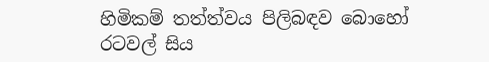හිමිකම් තත්ත්වය පිලිබඳව බොහෝ රටවල් සිය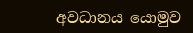අවධානය යොමුව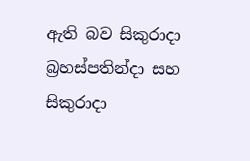ඇති බව සිකුරාදා බ්‍රහස්පතින්දා සහ සිකුරාදා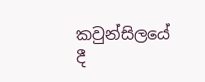කවුන්සිලයේ දී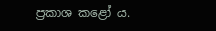ප්‍රකාශ කළෝ ය.